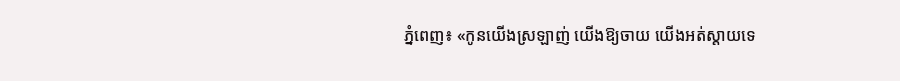ភ្នំពេញ៖ «កូនយើងស្រឡាញ់ យើងឱ្យចាយ យើងអត់ស្តាយទេ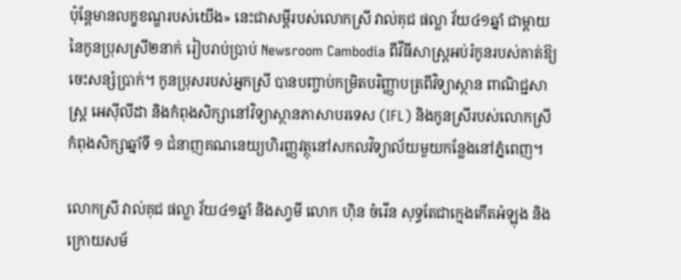ប៉ុន្តែមានលក្ខខណ្ឌរបស់យើង» នេះជាសម្តីរបស់លោកស្រី វាល់គុជ ផល្លា វ័យ៤១ឆ្នាំ ជាម្តាយនៃកូនប្រុសស្រី២នាក់ រៀបរាប់ប្រាប់ Newsroom Cambodia ពីវីធីសាស្ត្រអប់រំកូនរបស់គាត់ឱ្យចេះសន្សំប្រាក់។ កូនប្រុសរបស់អ្នកស្រី បានបញ្ចាប់កម្រិតបរិញ្ញាបត្រពីវិទ្យាស្ថាន ពាណិជ្ជសាស្ត្រ អេស៊ីលីដា និងកំពុងសិក្សានៅវិទ្យាស្ថានភាសាបរទេស (IFL) និងកូនស្រីរបស់លោកស្រីកំពុងសិក្សាឆ្នាំទី ១ ជំនាញគណនេយ្យហិរញ្ញវត្ថុនៅសកលវិទ្យាល័យមួយកន្លែងនៅភ្នំពេញ។

លោកស្រី វាល់គុជ ផល្លា វ័យ៤១ឆ្នាំ និងសា្វមី លោក ហ៊ិន ចំរើន សុទ្ធតែជាក្មេងកើតអំឡុង និងក្រោយសម័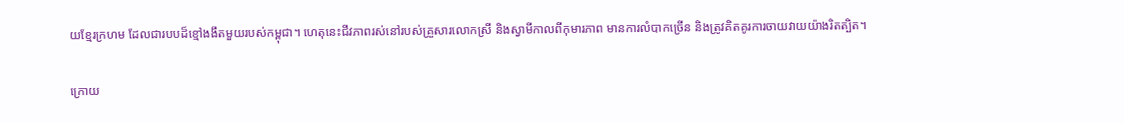យខ្មែរក្រហម ដែលជារបបដ៏ខ្មៅងងឹតមួយរបស់កម្ពុជា។ ហេតុនេះជីវភាពរស់នៅរបស់គ្រួសារលោកស្រី និងស្វាមីកាលពីកុមារភាព មានការលំបាកច្រើន និងត្រូវគិតគូរការចាយវាយយ៉ាងរិតត្បិត។

ក្រោយ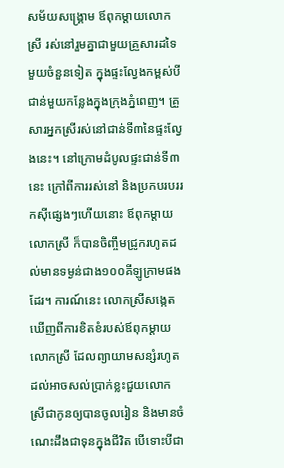សម័យសង្គ្រោម ឪពុកម្តាយលោកស្រី រស់នៅរួមគ្នាជាមួយគ្រួសារដទៃមួយចំនួនទៀត ក្នុងផ្ទះល្វែងកម្ពស់បីជាន់មួយកន្លែងក្នុងក្រុងភ្នំពេញ។ គ្រួសារអ្នកស្រីរស់នៅជាន់ទី៣នៃផ្ទះល្វែងនេះ។ នៅក្រោមដំបូលផ្ទះជាន់ទី៣នេះ ក្រៅពីការរស់នៅ និងប្រកបរបររកស៊ីផ្សេងៗហើយនោះ ឪពុកម្តាយលោកស្រី ក៏បានចិញ្ចឹមជ្រូករហូតដល់មានទម្ងន់ជាង១០០គីឡូក្រាមផងដែរ។ ការណ៍នេះ លោកស្រីសង្កេតឃើញពីការខិតខំរបស់ឪពុកម្តាយលោកស្រី ដែលព្យាយាមសន្សំរហូតដល់អាចសល់ប្រាក់ខ្លះជួយលោកស្រីជាកូនឲ្យបានចូលរៀន និងមានចំណេះដឹងជាទុនក្នុងជីវិត បើទោះបីជា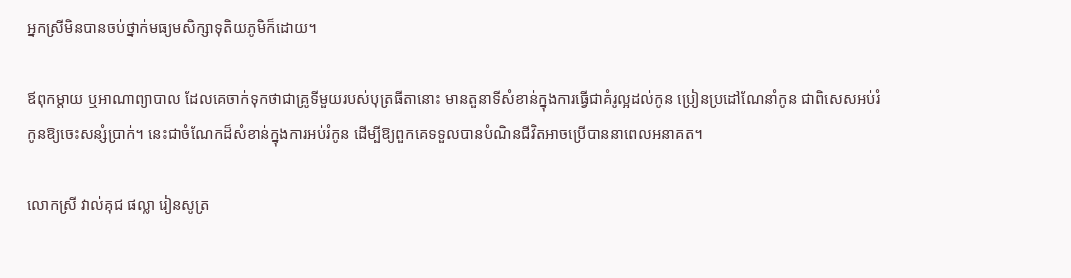អ្នកស្រីមិនបានចប់ថ្នាក់មធ្យមសិក្សាទុតិយភូមិក៏ដោយ។

ឪពុកម្តាយ ឬអាណាព្យាបាល ដែលគេចាក់ទុកថាជាគ្រូទីមួយរបស់បុត្រធីតានោះ មានតួនាទីសំខាន់ក្នុងការធ្វើជាគំរូល្អដល់កូន ប្រៀនប្រដៅណែនាំកូន ជាពិសេសអប់រំកូនឱ្យចេះសន្សំប្រាក់។ នេះជាចំណែកដ៏សំខាន់ក្នុងការអប់រំកូន ដើម្បីឱ្យពួកគេទទួលបានបំណិនជីវិតអាចប្រើបាននាពេលអនាគត។

លោកស្រី វាល់គុជ ផល្លា រៀនសូត្រ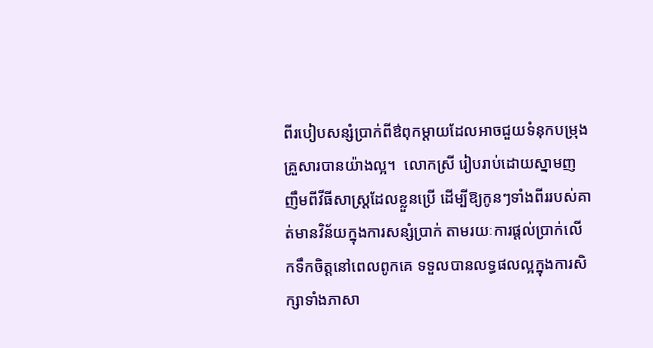ពីរបៀបសន្សំប្រាក់ពីឳពុកម្តាយដែលអាចជួយទំនុកបម្រុងគ្រួសារបានយ៉ាងល្អ។  លោកស្រី រៀបរាប់ដោយស្នាមញញឹមពីវីធីសាស្ត្រដែលខ្លួនប្រើ ដើម្បីឱ្យកូនៗទាំងពីររបស់គាត់មានវិន័យក្នុងការសន្សំប្រាក់ តាមរយៈការផ្តល់ប្រាក់លើកទឹកចិត្តនៅពេលពូកគេ ទទួលបានលទ្ធផលល្អក្នុងការសិក្សាទាំងភាសា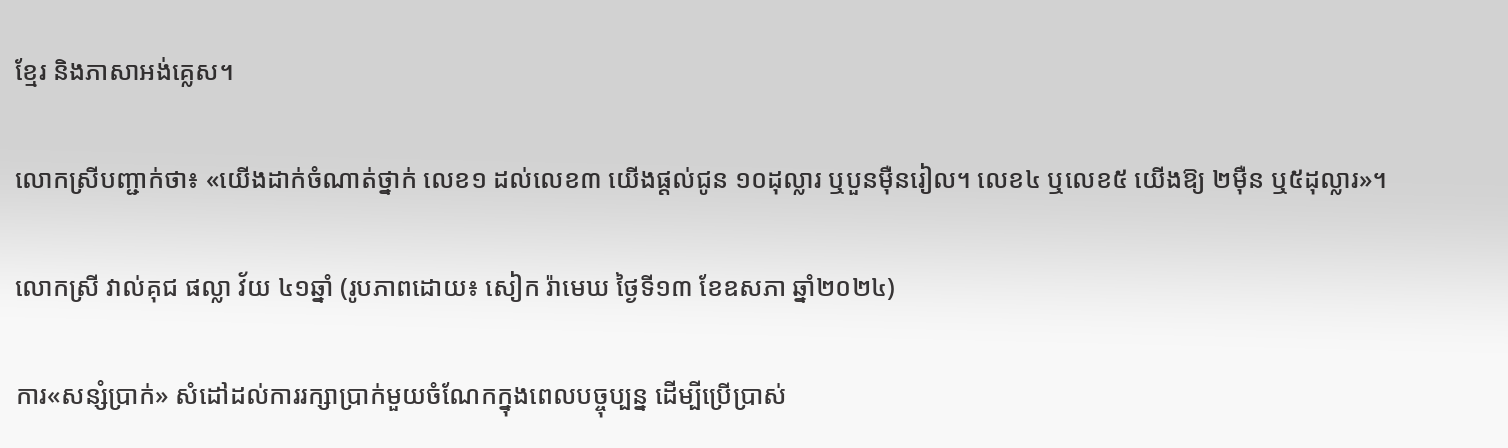ខ្មែរ និងភាសាអង់គ្លេស។

លោកស្រីបញ្ជាក់ថា៖ «យើងដាក់ចំណាត់ថ្នាក់ លេខ១ ដល់លេខ៣ យើងផ្តល់ជូន ១០ដុល្លារ ឬបួនម៉ឺនរៀល។ លេខ៤ ឬលេខ៥ យើងឱ្យ ២ម៉ឺន ឬ៥ដុល្លារ»។

លោកស្រី វាល់គុជ ផល្លា វ័យ ៤១ឆ្នាំ (រូបភាពដោយ៖ សៀក រ៉ាមេឃ ថ្ងៃទី១៣ ខែឧសភា ឆ្នាំ២០២៤)

ការ«សន្សំប្រាក់» សំដៅដល់ការរក្សាប្រាក់មួយចំណែកក្នុងពេលបច្ចុប្បន្ន ដើម្បីប្រើប្រាស់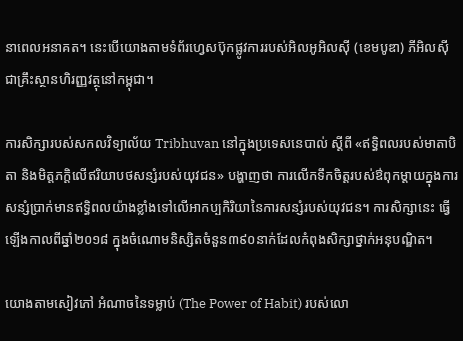នាពេលអនាគត។ នេះបើយោងតាមទំព័រហ្វេសប៊ុកផ្លូវការរបស់អិលអូអិលស៊ី (ខេមបូឌា) ភីអិលស៊ី ជាគ្រឹះស្ថានហិរញ្ញវត្ថុនៅកម្ពុជា។

ការសិក្សារបស់សកលវិទ្យាល័យ Tribhuvan នៅក្នុងប្រទេសនេបាល់ ស្តីពី «ឥទ្ធិពលរបស់មាតាបិតា និងមិត្តភក្ដិលើឥរិយាបថសន្សំរបស់យុវជន» បង្ហាញថា ការលើកទឹកចិត្តរបស់ឳពុកម្តាយក្នុងការសន្សំប្រាក់មានឥទ្ធិពលយ៉ាងខ្លាំងទៅលើអាកប្បកិរិយានៃការសន្សំរបស់យុវជន។ ការសិក្សានេះ ធ្វើឡើងកាលពីឆ្នាំ២០១៨ ក្នុងចំណោមនិស្សិតចំនួន៣៩០នាក់ដែលកំពុងសិក្សាថ្នាក់អនុបណិ្ឌត។

យោងតាមសៀវភៅ អំណាចនៃទម្លាប់ (The Power of Habit) របស់លោ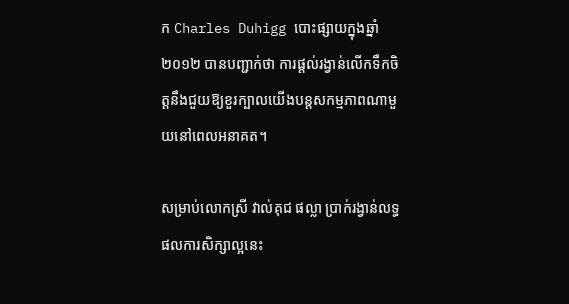ក Charles Duhigg បោះផ្សាយក្នុងឆ្នាំ២០១២ បានបញ្ជាក់ថា ការផ្តល់រង្វាន់លើកទឹកចិត្តនឹងជួយឱ្យខួរក្បាលយើងបន្តសកម្មភាពណាមួយនៅពេលអនាគត។

សម្រាប់លោកស្រី វាល់គុជ ផល្លា ប្រាក់រង្វាន់លទ្ធផលការសិក្សាល្អនេះ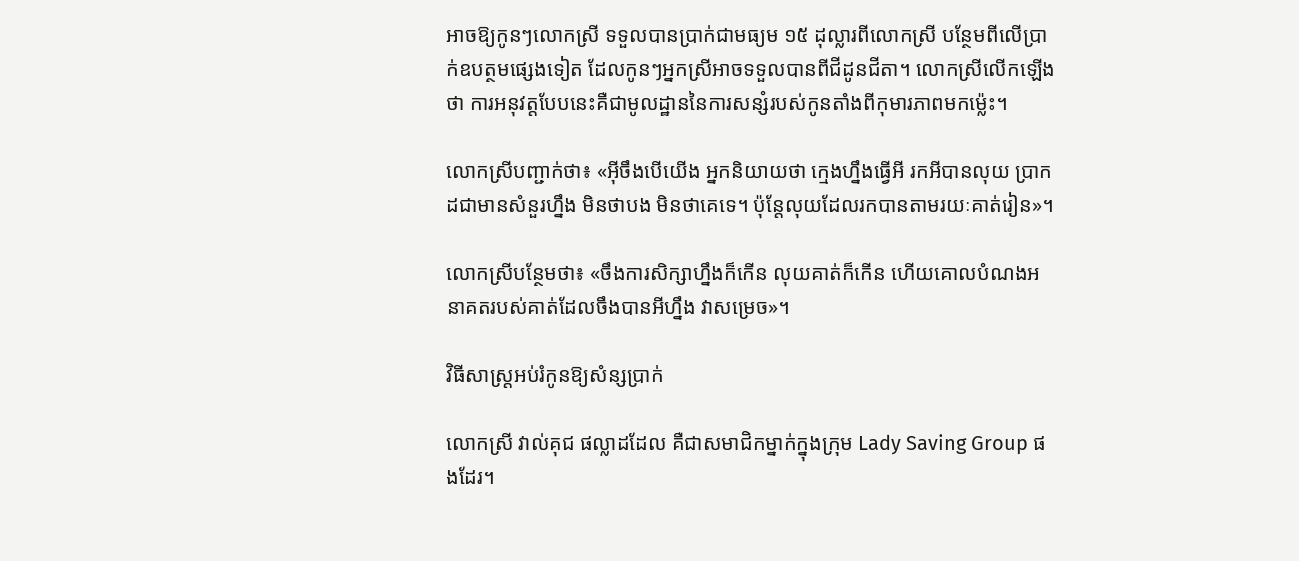អាចឱ្យកូនៗលោកស្រី ទទួលបានប្រាក់ជាមធ្យម ១៥ ដុល្លារពីលោកស្រី បន្ថែមពីលើប្រាក់ឧបត្ថមផ្សេងទៀត ដែលកូនៗអ្នកស្រីអាចទទួលបានពីជីដូនជីតា។ លោកស្រីលើកឡើងថា ការអនុវត្តបែបនេះគឺជាមូលដ្ឋាននៃការសន្សំរបស់កូនតាំងពីកុមារភាពមកម្ល៉េះ។

លោកស្រីបញ្ជាក់ថា៖ «អ៊ីចឹងបើយើង អ្នកនិយាយថា ក្មេងហ្នឹងធ្វើអី រកអីបានលុយ ប្រាកដជាមានសំនួរហ្នឹង មិនថាបង មិនថាគេទេ។ ប៉ុន្តែលុយដែលរកបានតាមរយៈគាត់រៀន»។

លោកស្រីបន្ថែមថា៖ «ចឹងការសិក្សាហ្នឹងក៏កើន លុយគាត់ក៏កើន ហើយគោលបំណងអនាគតរបស់គាត់ដែលចឹងបានអីហ្នឹង វាសម្រេច»។

វិធីសាស្រ្តអប់រំកូនឱ្យសំន្សប្រាក់

លោកស្រី វាល់គុជ ផល្លាដដែល គឺជាសមាជិកម្នាក់ក្នុងក្រុម Lady Saving Group ផងដែរ។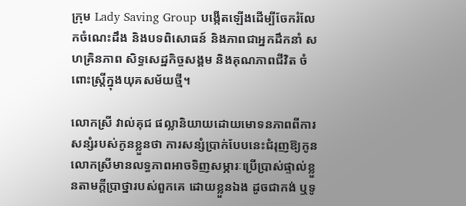ក្រុម Lady Saving Group បង្កើតឡើងដើម្បីចែករំលែកចំណេះដឹង និងបទពិសោធន៍ និងភាពជាអ្នកដឹកនាំ សហគ្រិនភាព សិទ្ធសេដ្ឋកិច្ចសង្គម និងគុណភាពជីវិត ចំពោះស្រ្តីក្នុងយុគសម័យថ្មី។

លោកស្រី វាល់គុជ ផល្លានិយាយដោយមោទនភាពពីការសន្សំរបស់កូនខ្លួនថា ការសន្សំប្រាក់បែបនេះជំរុញឱ្យកូនលោកស្រីមានលទ្ធភាពអាចទិញសម្ភារៈប្រើប្រាស់ផ្ទាល់ខ្លួនតាមក្តីប្រាថ្នារបស់ពួកគេ ដោយខ្លួនឯង ដូចជាកង់ ឬទូ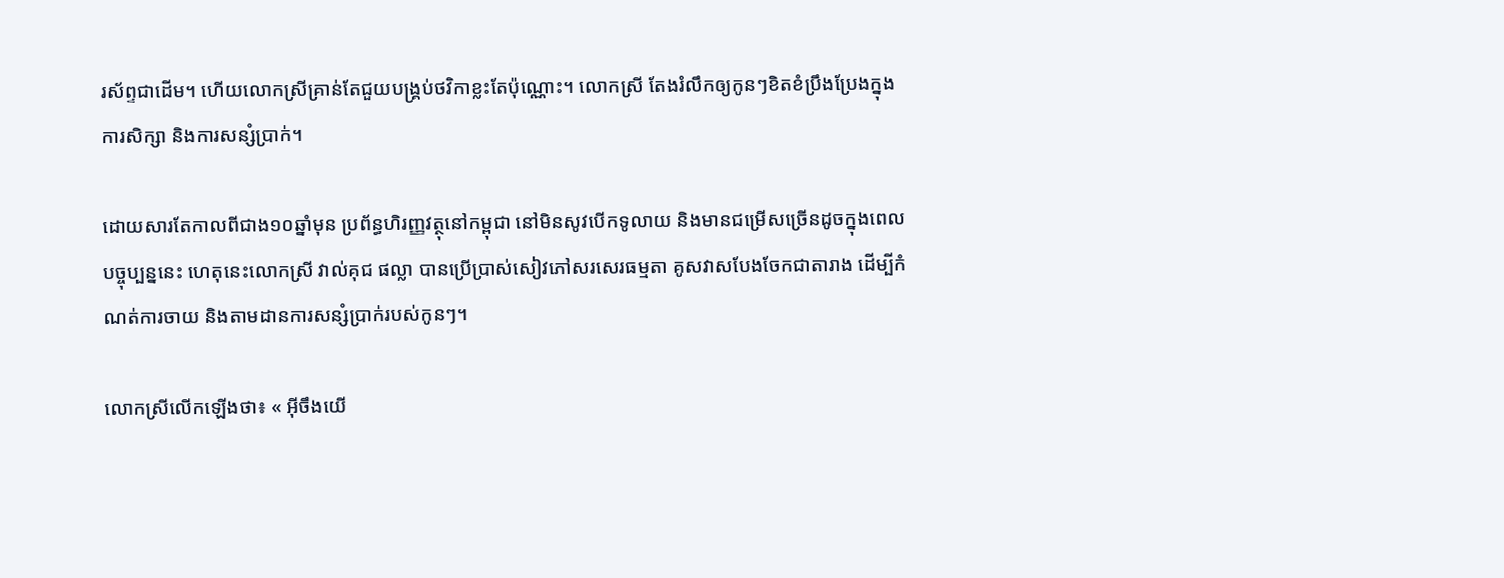រស័ព្ទជាដើម។ ហើយលោកស្រីគ្រាន់តែជួយបង្គ្រប់ថវិកាខ្លះតែប៉ុណ្ណោះ។ លោកស្រី តែងរំលឹកឲ្យកូនៗខិតខំប្រឹងប្រែងក្នុងការសិក្សា និងការសន្សំប្រាក់។

ដោយសារតែកាលពីជាង១០ឆ្នាំមុន ប្រព័ន្ធហិរញ្ញវត្ថុនៅកម្ពុជា នៅមិនសូវបើកទូលាយ និងមានជម្រើសច្រើនដូចក្នុងពេលបច្ចុប្បន្ននេះ ហេតុនេះលោកស្រី វាល់គុជ ផល្លា បានប្រើប្រាស់សៀវភៅសរសេរធម្មតា គូសវាសបែងចែកជាតារាង ដើម្បីកំណត់ការចាយ និងតាមដានការសន្សំប្រាក់របស់កូនៗ។

លោកស្រីលើកឡើងថា៖ « អ៊ីចឹងយើ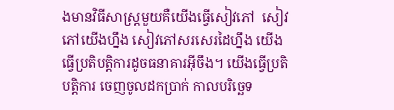ងមានវិធីសាស្ត្រមួយគឺយើងធ្វើសៀវភៅ  សៀវភៅយើងហ្នឹង សៀវភៅសរសេរដៃហ្នឹង យើងធ្វើប្រតិបត្តិការដូចធនាគារអ៊ីចឹង។ យើងធ្វើប្រតិបត្តិការ ចេញចូលដកប្រាក់ កាលបរិច្ឆេទ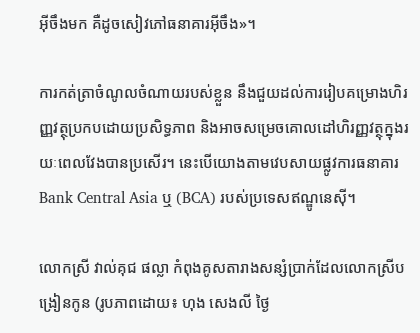អ៊ីចឹងមក គឺដូចសៀវភៅធនាគារអ៊ីចឹង»។

ការកត់ត្រាចំណូលចំណាយរបស់ខ្លួន នឹងជួយដល់ការរៀបគម្រោងហិរញ្ញវត្ថុប្រកបដោយប្រសិទ្ធភាព និងអាចសម្រេចគោលដៅហិរញ្ញវត្ថុក្នុងរយៈពេលវែងបានប្រសើរ។ នេះបើយោងតាមវេបសាយផ្លូវការធនាគារ Bank Central Asia ឬ (BCA) របស់ប្រទេសឥណ្ឌូនេស៊ី។

លោកស្រី វាល់គុជ ផល្លា កំពុងគូសតារាងសន្សំប្រាក់ដែលលោកស្រីបង្រៀនកូន (រូបភាពដោយ៖ ហុង សេងលី ថ្ងៃ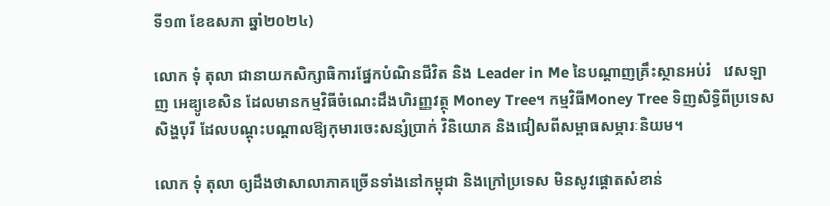ទី១៣ ខែឧសភា ឆ្នាំ២០២៤)

លោក ទុំ តុលា ជានាយកសិក្សាធិការផ្នែកបំណិនជីវិត និង Leader in Me នៃបណ្តាញគ្រឹះស្ថានអប់រំ   វេសឡាញ អេឌ្យូខេសិន ដែលមានកម្មវិធីចំណេះដឹងហិរញ្ញវត្ថុ Money Tree។ កម្មវិធីMoney Tree ទិញសិទ្ធិពីប្រទេសសិង្ហបុរី ដែលបណ្តុះបណ្តាលឱ្យកុមារចេះសន្សំប្រាក់ វិនិយោគ និងជៀសពីសម្ពាធសម្ភារៈនិយម។

លោក ទុំ តុលា ឲ្យដឹងថាសាលាភាគច្រើនទាំងនៅកម្ពុជា និងក្រៅប្រទេស មិនសូវផ្តោតសំខាន់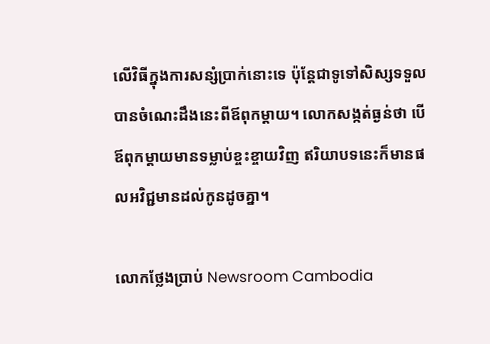លើវិធីក្នុងការសន្សំប្រាក់នោះទេ ប៉ុន្តែជាទូទៅសិស្សទទួលបានចំណេះដឹងនេះពីឪពុកម្តាយ។ លោកសង្កត់ធ្ងន់ថា បើឪពុកម្តាយមានទម្លាប់ខ្ចះខ្ចាយវិញ ឥរិយាបទនេះក៏មានផលអវិជ្ជមានដល់កូនដូចគ្នា។

លោកថ្លែងប្រាប់ Newsroom Cambodia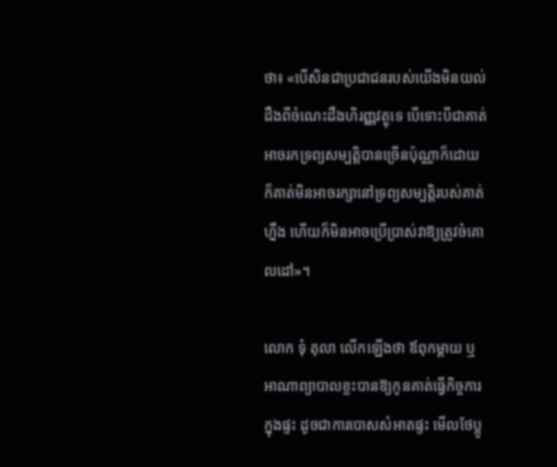ថា៖ «បើសិនជាប្រជាជនរបស់យើងមិនយល់ដឹងពីចំណេះដឹងហិរញ្ញវត្ថុទេ បើទោះបីជាគាត់អាចរកទ្រព្យសម្បតិ្តបានច្រើនប៉ុណ្ណាក៏ដោយ ក៏គាត់មិនអាចរក្សានៅទ្រព្យសម្បតិ្តរបស់គាត់ហ្នឹង ហើយក៏មិនអាចប្រើប្រាស់វាឱ្យត្រូវចំគោលដៅ»។

លោក ទុំ តុលា លើកឡើងថា ឪពុកម្តាយ ឬអាណាព្យាបាលខ្លះបានឱ្យកូនគាត់ធ្វើកិច្ចការក្នុងផ្ទះ ដូចជាការបោសសំអាតផ្ទះ មើលថែប្អូ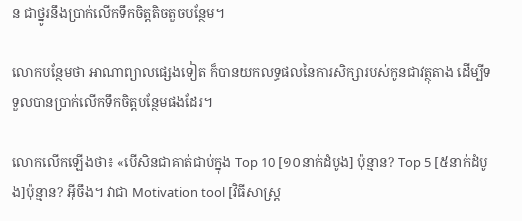ន ជាថ្នូរនឹងប្រាក់លើកទឹកចិត្តតិចតួចបន្ថែម។

លោកបន្ថែមថា អាណាព្យាលផ្សេងទៀត ក៏បានយកលទ្ធផលនៃការសិក្សារបស់កូនជាវត្ថុតាង ដើម្បីទទួលបានប្រាក់លើកទឹកចិត្តបន្ថែមផងដែរ។

លោកលើកឡើងថា៖ «បើសិនជាគាត់ជាប់ក្នុង Top 10 [១០នាក់ដំបូង] ប៉ុន្មាន? Top 5 [៥នាក់ដំបូង]ប៉ុន្មាន? អ៊ីចឹង។ វាជា Motivation tool [វិធីសាស្ត្រ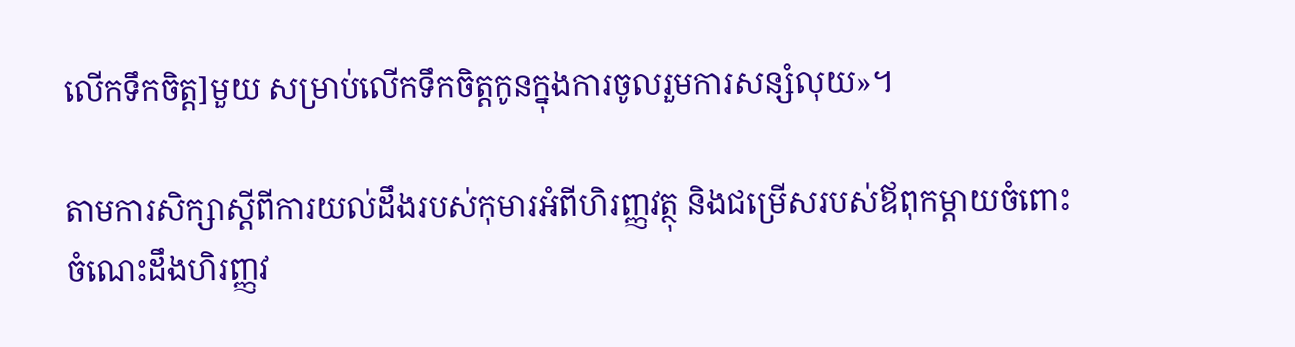លើកទឹកចិត្ត]មួយ សម្រាប់លើកទឹកចិត្តកូនក្នុងការចូលរួមការសន្សំលុយ»។

តាមការសិក្សាស្តីពីការយល់ដឹងរបស់កុមារអំពីហិរញ្ញវត្ថុ និងជម្រើសរបស់ឪពុកម្តាយចំពោះចំណេះដឹងហិរញ្ញវ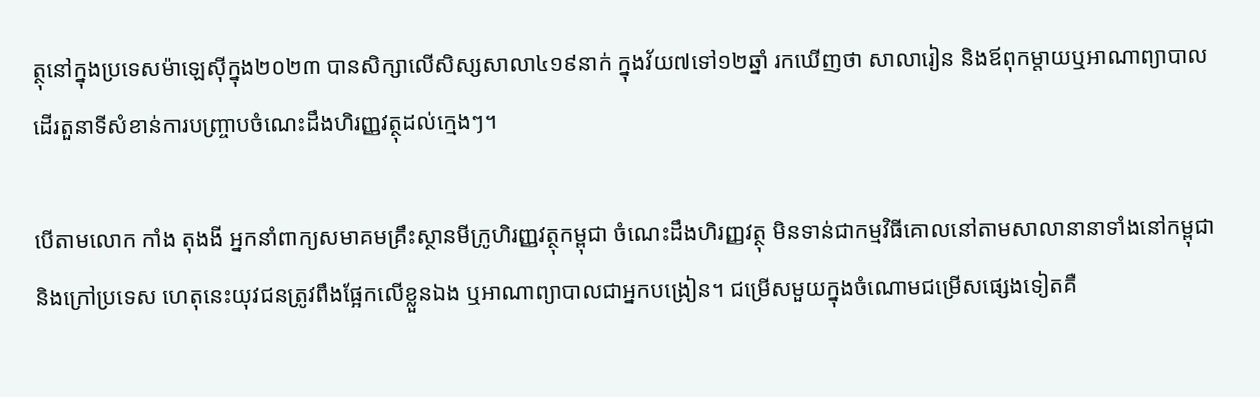ត្ថុនៅក្នុងប្រទេសម៉ាឡេស៊ីក្នុង២០២៣ បានសិក្សាលើសិស្សសាលា៤១៩នាក់ ក្នុងវ័យ៧ទៅ១២ឆ្នាំ រកឃើញថា សាលារៀន និងឪពុកម្តាយឬអាណាព្យាបាល ដើរតួនាទីសំខាន់ការបញ្ច្រាបចំណេះដឹងហិរញ្ញវត្ថុដល់ក្មេងៗ។

បើតាមលោក កាំង តុងងី អ្នកនាំពាក្យសមាគមគ្រឹះស្ថានមីក្រូហិរញ្ញវត្ថុកម្ពុជា ចំណេះដឹងហិរញ្ញវត្ថុ មិនទាន់ជាកម្មវិធីគោលនៅតាមសាលានានាទាំងនៅកម្ពុជា និងក្រៅប្រទេស ហេតុនេះយុវជនត្រូវពឹងផ្អែកលើខ្លួនឯង ឬអាណាព្យាបាលជាអ្នកបង្រៀន។ ជម្រើសមួយក្នុងចំណោមជម្រើសផ្សេងទៀតគឺ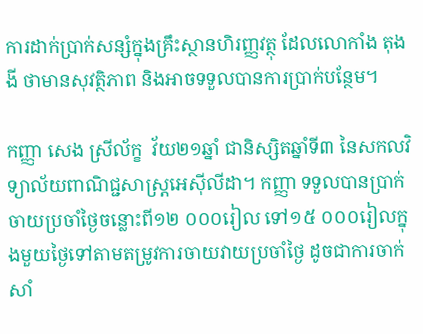ការដាក់ប្រាក់សន្សំក្នុងគ្រឹះស្ថានហិរញ្ញវត្ថុ ដែលលោកាំង តុងងី ថាមានសុវត្ថិភាព និងអាចទទួលបានការប្រាក់បន្ថែម។

កញ្ញា សេង ស្រីល័ក្ខ  វ័យ២១ឆ្នាំ ជានិស្សិតឆ្នាំទី៣ នៃសកលវិទ្យាល័យពាណិជ្ជសាស្ត្រអេស៊ីលីដា។ កញ្ញា ទទួលបានប្រាក់ចាយប្រចាំថ្ងៃចន្លោះពី១២ ០០០រៀល ទៅ១៥ ០០០រៀលក្នុងមួយថ្ងៃទៅតាមតម្រូវការចាយវាយប្រចាំថ្ងៃ ដូចជាការចាក់សាំ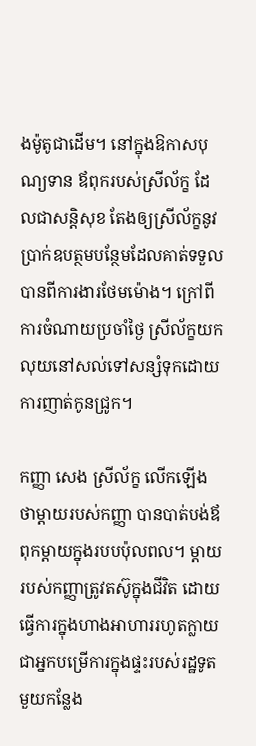ងម៉ូតូជាដើម។ នៅក្នុងឱកាសបុណ្យទាន ឪពុករបស់ស្រីល័ក្ខ ដែលជាសន្តិសុខ តែងឲ្យស្រីល័ក្ខនូវបា្រក់ឧបត្ថមបន្ថែមដែលគាត់ទទួលបានពីការងារថែមម៉ោង។ ក្រៅពីការចំណាយប្រចាំថ្ងៃ ស្រីល័ក្ខយកលុយនៅសល់ទៅសន្សំទុកដោយការញាត់កូនជ្រូក។

កញ្ញា សេង ស្រីល័ក្ខ លើកឡើងថាម្តាយរបស់កញ្ញា បានបាត់បង់ឪពុកម្តាយក្នុងរបបប៉ុលពល។ ម្តាយរបស់កញ្ញាត្រូវតស៊ូក្នុងជីវិត ដោយធ្វើការក្នុងហាងអាហាររហូតក្លាយជាអ្នកបម្រើការក្នុងផ្ទះរបស់រដ្ឋទូតមួយកន្លែង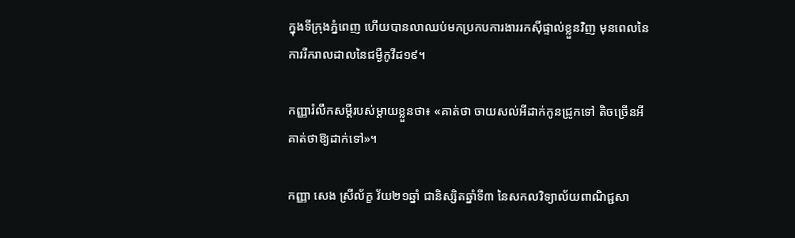ក្នុងទីក្រុងភ្នំពេញ ហើយបានលាឈប់មកប្រកបការងាររកស៊ីផ្ទាល់ខ្លួនវិញ មុនពេលនៃការរីករាលដាលនៃជម្ងឺកូវីដ១៩។

កញ្ញារំលឹកសម្តីរបស់ម្តាយខ្លួនថា៖ «គាត់ថា ចាយសល់អីដាក់កូនជ្រូកទៅ តិចច្រើនអី គាត់ថាឱ្យដាក់ទៅ»។

កញ្ញា សេង ស្រីល័ក្ខ វ័យ២១ឆ្នាំ ជានិស្សិតឆ្នាំទី៣ នៃសកលវិទ្យាល័យពាណិជ្ជសា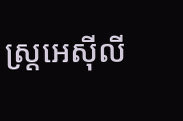ស្ត្រអេស៊ីលី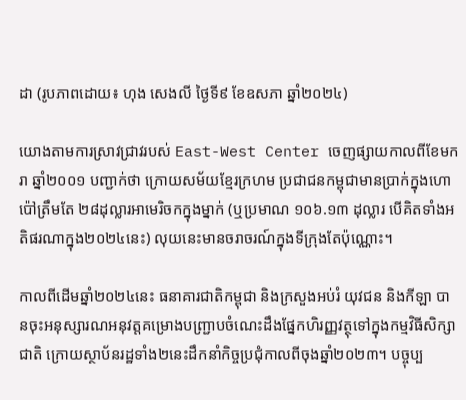ដា (រូបភាពដោយ៖ ហុង សេងលី ថ្ងៃទី៩ ខែឧសភា ឆ្នាំ២០២៤)

យោងតាមការស្រាវជ្រាវរបស់ East-West Center ចេញផ្សាយកាលពីខែមករា ឆ្នាំ២០០១ បញ្ជាក់ថា ក្រោយសម័យខ្មែរក្រហម ប្រជាជនកម្ពុជាមានប្រាក់ក្នុងហោប៉ៅត្រឹមតែ ២៨ដុល្លារអាមេរិចកក្នុងម្នាក់ (ឬប្រមាណ ១០៦.១៣ ដុល្លារ បើគិតទាំងអតិផរណាក្នុង២០២៤នេះ) លុយនេះមានចរាចរណ៍ក្នុងទីក្រុងតែប៉ុណ្ណោះ។

កាលពីដើមឆ្នាំ២០២៤នេះ ធនាគារជាតិកម្ពុជា និងក្រសួងអប់រំ យុវជន និងកីឡា បានចុះអនុស្សារណអនុវត្តគម្រោងបញ្ជ្រាបចំណេះដឹងផ្នែកហិរញ្ញវត្ថុទៅក្នុងកម្មវិធីសិក្សាជាតិ ក្រោយស្ថាប័នរដ្ឋទាំង២នេះដឹកនាំកិច្ចប្រជុំកាលពីចុងឆ្នាំ២០២៣។ បច្ចុប្ប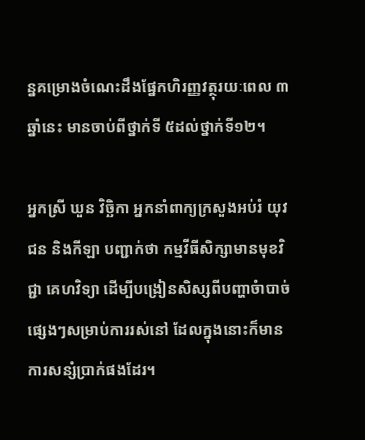ន្នគម្រោងចំណេះដឹងផ្នែកហិរញ្ញវត្ថុរយៈពេល ៣ឆ្នាំនេះ មានចាប់ពីថ្នាក់ទី ៥ដល់ថ្នាក់ទី១២។

អ្នកស្រី ឃួន វិចិ្ឆកា អ្នកនាំពាក្យក្រសួងអប់រំ យុវជន និងកីឡា បញ្ជាក់ថា កម្មវីធីសិក្សាមានមុខវិជ្ជា គេហវិទ្យា ដើម្បីបង្រៀនសិស្សពីបញ្ហាចំាបាច់ផ្សេងៗសម្រាប់ការរស់នៅ ដែលក្នុងនោះក៏មានការសន្សំប្រាក់ផងដែរ។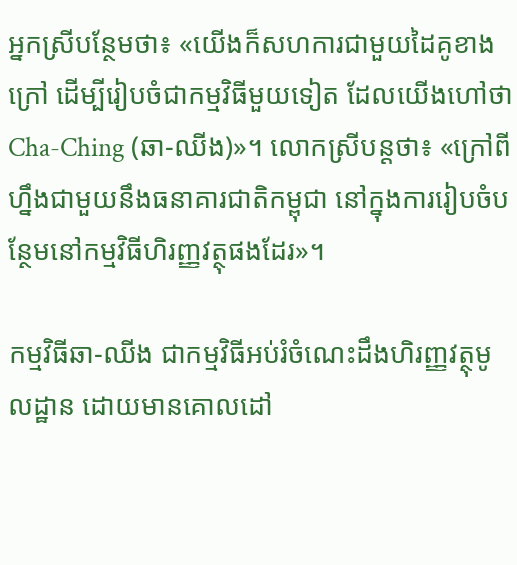អ្នកស្រីបន្ថែមថា៖ «យើងក៏សហការជាមួយដៃគូខាងក្រៅ ដើម្បីរៀបចំជាកម្មវិធីមួយទៀត ដែលយើងហៅថា Cha-Ching (ឆា-ឈីង)»។ លោកស្រីបន្តថា៖ «ក្រៅពីហ្នឹងជាមួយនឹងធនាគារជាតិកម្ពុជា នៅក្នុងការរៀបចំបន្ថែមនៅកម្មវិធីហិរញ្ញវត្ថុផងដែរ»។

កម្មវិធីឆា-ឈីង ជាកម្មវិធីអប់រំចំណេះដឹងហិរញ្ញវត្ថុមូលដ្ឋាន ដោយមានគោលដៅ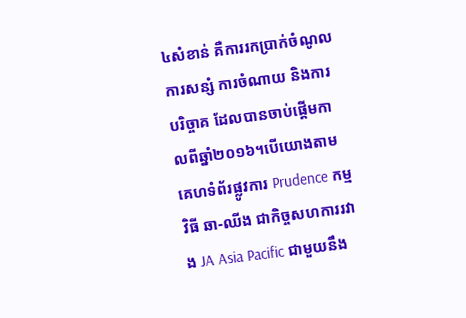៤សំខាន់ គឺការរកប្រាក់ចំណូល ការសន្សំ ការចំណាយ និងការបរិច្ចាគ ដែលបានចាប់ផ្តើមកាលពីឆ្នាំ២០១៦។បើយោងតាមគេហទំព័រផ្លូវការ Prudence កម្មវិធី ឆា-ឈីង ជាកិច្ចសហការរវាង JA Asia Pacific ជាមួយនឹង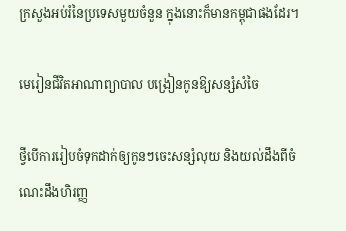ក្រសួងអប់រំនៃប្រទេសមួយចំនួន ក្នុងនោះក៏មានកម្ពុជាផងដែរ។

មេរៀនជីវិតអាណាព្យាបាល បង្រៀនកូនឱ្យសន្សំសំចៃ

ថ្វីបើការរៀបចំទុកដាក់ឲ្យកូនៗចេះសន្សំលុយ និងយល់ដឹងពីចំណេះដឹងហិរញ្ញ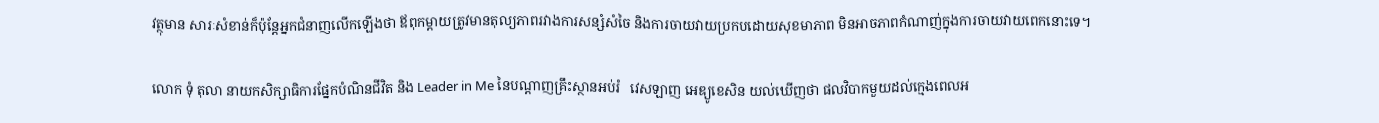វត្ថុមាន សារៈសំខាន់ក៏ប៉ុន្តែអ្នកជំនាញលើកឡើងថា ឪពុកម្តាយត្រូវមានតុល្យភាពរវាងការសន្សំសំចៃ និងការចាយវាយប្រកបដោយសុខមាភាព មិនអាចភាពកំណាញ់ក្នុងការចាយវាយពេកនោះទេ។

លោក ទុំ តុលា នាយកសិក្សាធិការផ្នែកបំណិនជីវិត និង Leader in Me នៃបណ្តាញគ្រឹះស្ថានអប់រំ   វេសឡាញ អេឌ្យូខេសិន យល់ឃើញថា ផលវិបាកមួយដល់ក្មេងពេលអ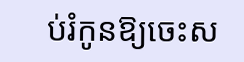ប់រំកូនឱ្យចេះស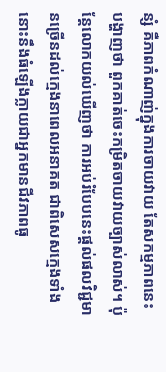ន្សំ គឺភាពកំណាញ់ក្នុងការចាយវាយ តែសកម្មភាពនេះបង្ហាញថា ពួកគាត់ចេះកម្រិតចាយវាយច្បាស់លាស់។ ប៉ុន្តែលោកយល់ឃើញថា ការអប់រំបែបនេះផ្តល់ផលវិជ្ជមានច្រើនដល់ក្មេងនាពេលអនាគត ជាពិសេសក្មេងទាំងនោះនឹងធំឡើងក្លាយជាអ្នកមានជីវភាពធូ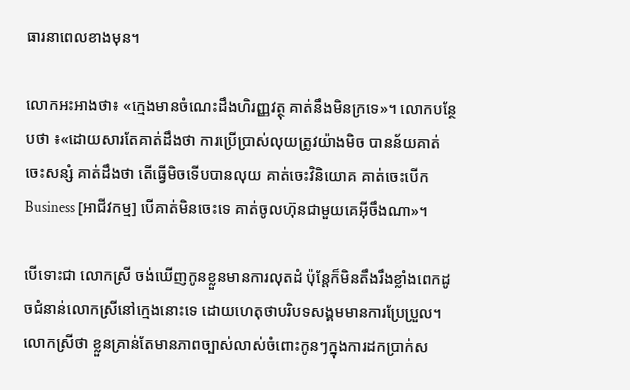ធារនាពេលខាងមុន។

លោកអះអាងថា៖ «ក្មេងមានចំណេះដឹងហិរញ្ញវត្ថុ គាត់នឹងមិនក្រទេ»។ លោកបន្ថែបថា ៖«ដោយសារតែគាត់ដឹងថា ការប្រើប្រាស់លុយត្រូវយ៉ាងមិច បានន័យគាត់ចេះសន្សំ គាត់ដឹងថា តើធ្វើមិចទើបបានលុយ គាត់ចេះវិនិយោគ គាត់ចេះបើក Business [អាជីវកម្ម] បើគាត់មិនចេះទេ គាត់ចូលហ៊ុនជាមួយគេអ៊ីចឹងណា»។

បើទោះជា លោកស្រី ចង់ឃើញកូនខ្លួនមានការលុតដំ ប៉ុន្តែក៏មិនតឹងរឹងខ្លាំងពេកដូចជំនាន់លោកស្រីនៅក្មេងនោះទេ ដោយហេតុថាបរិបទសង្គមមានការប្រែប្រួល។ លោកស្រីថា ខ្លួនគ្រាន់តែមានភាពច្បាស់លាស់ចំពោះកូនៗក្នុងការដកប្រាក់ស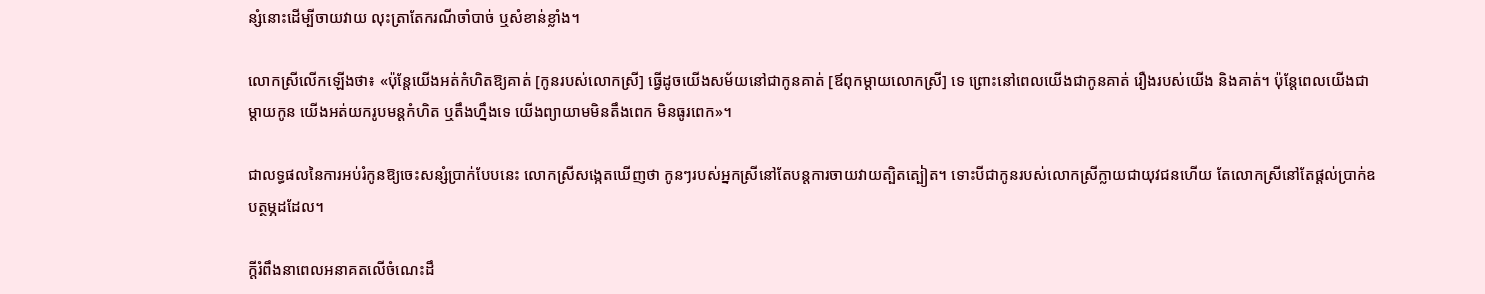ន្សំនោះដើម្បីចាយវាយ លុះត្រាតែករណីចាំបាច់ ឬសំខាន់ខ្លាំង។

លោកស្រីលើកឡើងថា៖ «ប៉ុន្តែយើងអត់កំហិតឱ្យគាត់ [កូនរបស់លោកស្រី] ធ្វើដូចយើងសម័យនៅជាកូនគាត់ [ឪពុកម្តាយលោកស្រី] ទេ ព្រោះនៅពេលយើងជាកូនគាត់ រឿងរបស់យើង និងគាត់។ ប៉ុន្តែពេលយើងជាម្តាយកូន យើងអត់យករូបមន្តកំហិត ឬតឹងហ្នឹងទេ យើងព្យាយាមមិនតឹងពេក មិនធូរពេក»។

ជាលទ្ធផលនៃការអប់រំកូនឱ្យចេះសន្សំប្រាក់បែបនេះ លោកស្រីសង្កេតឃើញថា កូនៗរបស់អ្នកស្រីនៅតែបន្តការចាយវាយត្បិតត្បៀត។ ទោះបីជាកូនរបស់លោកស្រីក្លាយជាយុវជនហើយ តែលោកស្រីនៅតែផ្តល់ប្រាក់ឧបត្ថម្ភដដែល។

ក្តីរំពឹងនាពេលអនាគតលើចំណេះដឹ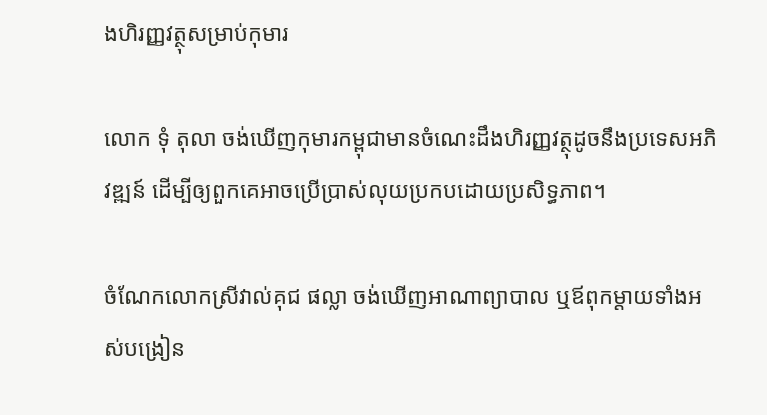ងហិរញ្ញវត្ថុសម្រាប់កុមារ

លោក ទុំ តុលា ចង់ឃើញកុមារកម្ពុជាមានចំណេះដឹងហិរញ្ញវត្ថុដូចនឹងប្រទេសអភិវឌ្ឍន៍ ដើម្បីឲ្យពួកគេអាចប្រើប្រាស់លុយប្រកបដោយប្រសិទ្ធភាព។

ចំណែកលោកស្រីវាល់គុជ ផល្លា ចង់ឃើញអាណាព្យាបាល ឬឪពុកម្តាយទាំងអស់បង្រៀន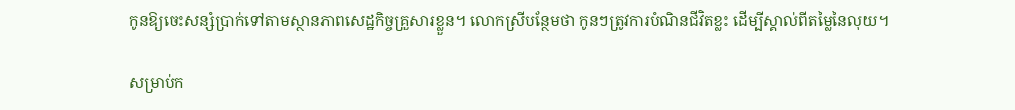កូនឱ្យចេះសន្សំប្រាក់ទៅតាមស្ថានភាពសេដ្ឋកិច្ចគ្រួសារខ្លួន។ លោកស្រីបន្ថែមថា កូនៗត្រូវការបំណិនជីវិតខ្លះ ដើម្បីស្គាល់ពីតម្លៃនៃលុយ។

សម្រាប់ក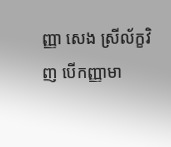ញ្ញា សេង ស្រីល័ក្ខវិញ បើកញ្ញាមា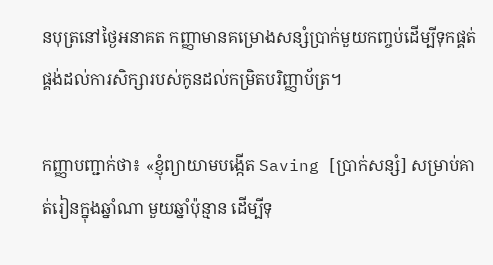នបុត្រនៅថ្ងៃអនាគត កញ្ញាមានគម្រោងសន្សំប្រាក់មួយកញ្ចប់ដើម្បីទុកផ្គត់ផ្គង់ដល់ការសិក្សារបស់កូនដល់កម្រិតបរិញ្ញាប័ត្រ។

កញ្ញាបញ្ជាក់ថា៖ «ខ្ញុំព្យាយាមបង្កើត Saving [ប្រាក់សន្សំ] សម្រាប់គាត់រៀនក្នុងឆ្នាំណា មួយឆ្នាំប៉ុន្មាន ដើម្បីទុ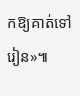កឱ្យគាត់ទៅរៀន»៕